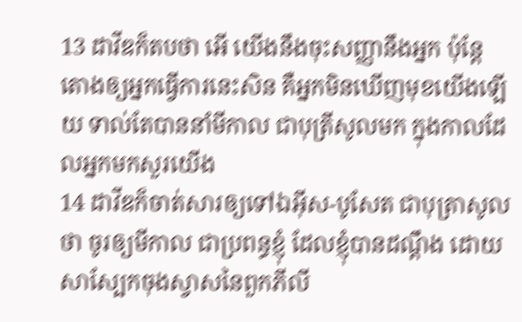13 ដាវីឌក៏តបថា អើ យើងនឹងចុះសញ្ញានឹងអ្នក ប៉ុន្តែ តោងឲ្យអ្នកធ្វើការនេះសិន គឺអ្នកមិនឃើញមុខយើងឡើយ ទាល់តែបាននាំមីកាល ជាបុត្រីសូលមក ក្នុងកាលដែលអ្នកមកសួរយើង
14 ដាវីឌក៏ចាត់សារឲ្យទៅឯអ៊ីស-បូសែត ជាបុត្រាសូលថា ចូរឲ្យមីកាល ជាប្រពន្ធខ្ញុំ ដែលខ្ញុំបានដណ្តឹង ដោយសាស្បែកចុងស្វាសនៃពួកភីលី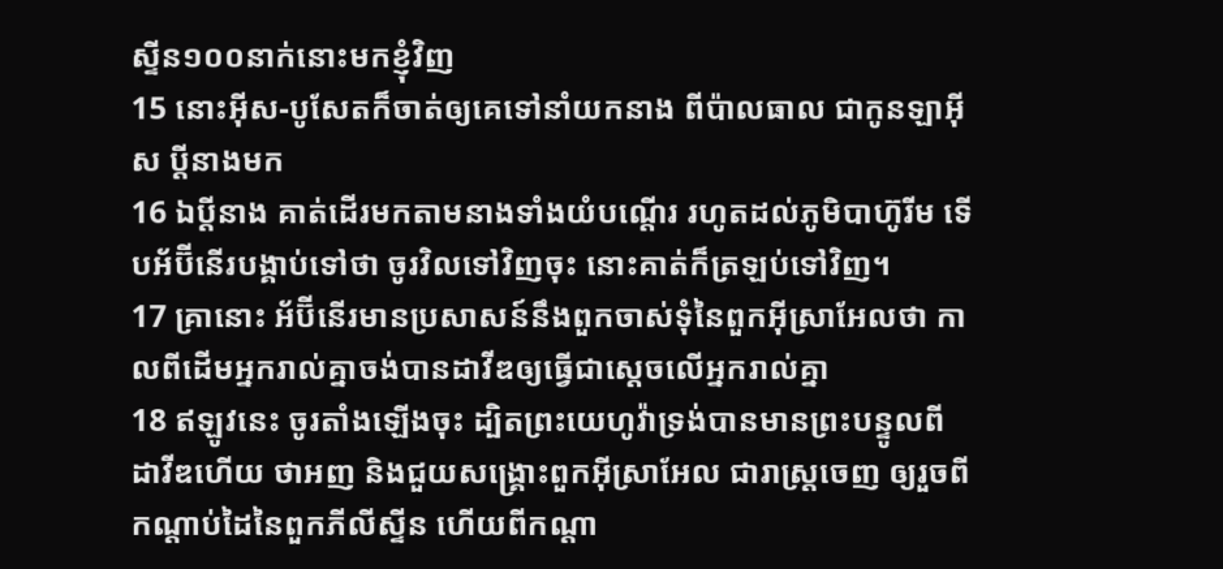ស្ទីន១០០នាក់នោះមកខ្ញុំវិញ
15 នោះអ៊ីស-បូសែតក៏ចាត់ឲ្យគេទៅនាំយកនាង ពីប៉ាលធាល ជាកូនឡាអ៊ីស ប្ដីនាងមក
16 ឯប្ដីនាង គាត់ដើរមកតាមនាងទាំងយំបណ្តើរ រហូតដល់ភូមិបាហ៊ូរីម ទើបអ័ប៊ីនើរបង្គាប់ទៅថា ចូរវិលទៅវិញចុះ នោះគាត់ក៏ត្រឡប់ទៅវិញ។
17 គ្រានោះ អ័ប៊ីនើរមានប្រសាសន៍នឹងពួកចាស់ទុំនៃពួកអ៊ីស្រាអែលថា កាលពីដើមអ្នករាល់គ្នាចង់បានដាវីឌឲ្យធ្វើជាស្តេចលើអ្នករាល់គ្នា
18 ឥឡូវនេះ ចូរតាំងឡើងចុះ ដ្បិតព្រះយេហូវ៉ាទ្រង់បានមានព្រះបន្ទូលពីដាវីឌហើយ ថាអញ និងជួយសង្គ្រោះពួកអ៊ីស្រាអែល ជារាស្ត្រចេញ ឲ្យរួចពីកណ្តាប់ដៃនៃពួកភីលីស្ទីន ហើយពីកណ្តា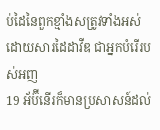ប់ដៃនៃពួកខ្មាំងសត្រូវទាំងអស់ ដោយសារដៃដាវីឌ ជាអ្នកបំរើរបស់អញ
19 អ័ប៊ីនើរក៏មានប្រសាសន៍ដល់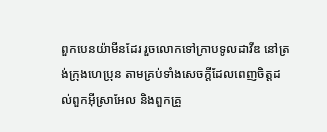ពួកបេនយ៉ាមីនដែរ រួចលោកទៅក្រាបទូលដាវីឌ នៅត្រង់ក្រុងហេប្រុន តាមគ្រប់ទាំងសេចក្តីដែលពេញចិត្តដល់ពួកអ៊ីស្រាអែល និងពួកគ្រួ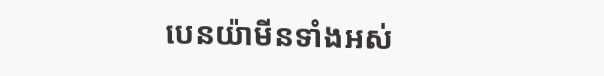បេនយ៉ាមីនទាំងអស់